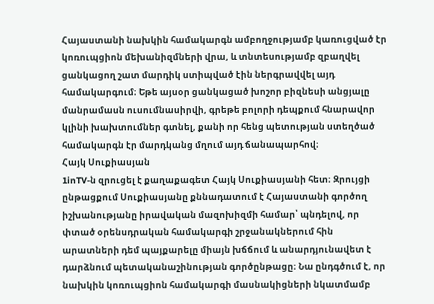Հայաստանի նախկին համակարգն ամբողջությամբ կառուցված էր կոռուպցիոն մեխանիզմների վրա, և տնտեսությամբ զբաղվել ցանկացող շատ մարդիկ ստիպված էին ներգրավվել այդ համակարգում։ Եթե այսօր ցանկացած խոշոր բիզնեսի անցյալը մանրամասն ուսումնասիրվի, գրեթե բոլորի դեպքում հնարավոր կլինի խախտումներ գտնել, քանի որ հենց պետության ստեղծած համակարգն էր մարդկանց մղում այդ ճանապարհով։
Հայկ Սուքիասյան
1inTV‑ն զրուցել է քաղաքագետ Հայկ Սուքիասյանի հետ։ Զրույցի ընթացքում Սուքիասյանը քննադատում է Հայաստանի գործող իշխանությանը իրավական մազոխիզմի համար՝ պնդելով, որ փտած օրենսդրական համակարգի շրջանակներում հին արատների դեմ պայքարելը միայն խճճում և անարդյունավետ է դարձնում պետականաշինության գործընթացը։ Նա ընդգծում է, որ նախկին կոռուպցիոն համակարգի մասնակիցների նկատմամբ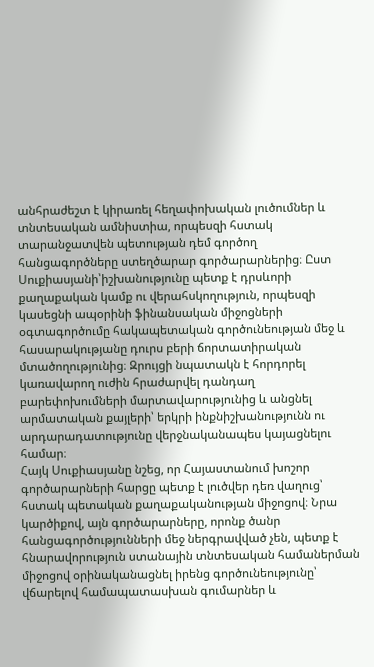անհրաժեշտ է կիրառել հեղափոխական լուծումներ և տնտեսական ամնիստիա, որպեսզի հստակ տարանջատվեն պետության դեմ գործող հանցագործները ստեղծարար գործարարներից։ Ըստ Սուքիասյանի՝իշխանությունը պետք է դրսևորի քաղաքական կամք ու վերահսկողություն, որպեսզի կասեցնի ապօրինի ֆինանսական միջոցների օգտագործումը հակապետական գործունեության մեջ և հասարակությանը դուրս բերի ճորտատիրական մտածողությունից։ Զրույցի նպատակն է հորդորել կառավարող ուժին հրաժարվել դանդաղ բարեփոխումների մարտավարությունից և անցնել արմատական քայլերի՝ երկրի ինքնիշխանությունն ու արդարադատությունը վերջնականապես կայացնելու համար։
Հայկ Սուքիասյանը նշեց, որ Հայաստանում խոշոր գործարարների հարցը պետք է լուծվեր դեռ վաղուց՝ հստակ պետական քաղաքականության միջոցով։ Նրա կարծիքով, այն գործարարները, որոնք ծանր հանցագործությունների մեջ ներգրավված չեն, պետք է հնարավորություն ստանային տնտեսական համաներման միջոցով օրինականացնել իրենց գործունեությունը՝ վճարելով համապատասխան գումարներ և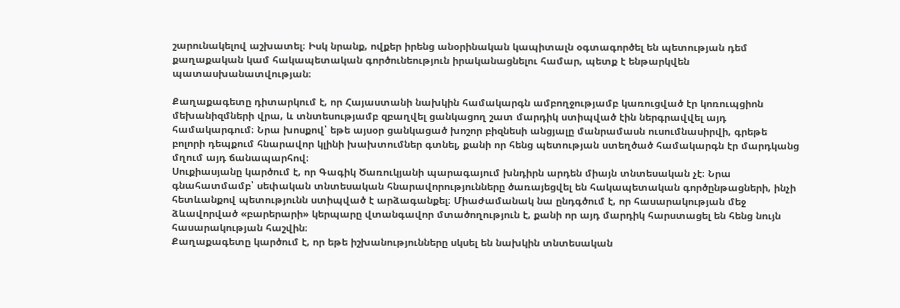շարունակելով աշխատել։ Իսկ նրանք, ովքեր իրենց անօրինական կապիտալն օգտագործել են պետության դեմ քաղաքական կամ հակապետական գործունեություն իրականացնելու համար, պետք է ենթարկվեն պատասխանատվության։

Քաղաքագետը դիտարկում է, որ Հայաստանի նախկին համակարգն ամբողջությամբ կառուցված էր կոռուպցիոն մեխանիզմների վրա, և տնտեսությամբ զբաղվել ցանկացող շատ մարդիկ ստիպված էին ներգրավվել այդ համակարգում։ Նրա խոսքով՝ եթե այսօր ցանկացած խոշոր բիզնեսի անցյալը մանրամասն ուսումնասիրվի, գրեթե բոլորի դեպքում հնարավոր կլինի խախտումներ գտնել, քանի որ հենց պետության ստեղծած համակարգն էր մարդկանց մղում այդ ճանապարհով։
Սուքիասյանը կարծում է, որ Գագիկ Ծառուկյանի պարագայում խնդիրն արդեն միայն տնտեսական չէ։ Նրա գնահատմամբ՝ սեփական տնտեսական հնարավորությունները ծառայեցվել են հակապետական գործընթացների, ինչի հետևանքով պետությունն ստիպված է արձագանքել։ Միաժամանակ նա ընդգծում է, որ հասարակության մեջ ձևավորված «բարերարի» կերպարը վտանգավոր մտածողություն է, քանի որ այդ մարդիկ հարստացել են հենց նույն հասարակության հաշվին։
Քաղաքագետը կարծում է, որ եթե իշխանությունները սկսել են նախկին տնտեսական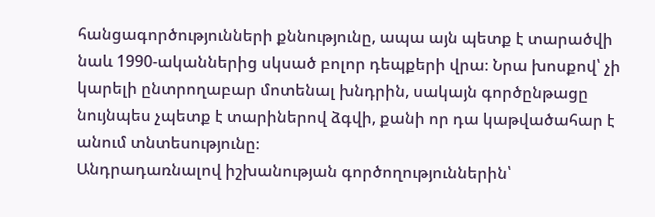հանցագործությունների քննությունը, ապա այն պետք է տարածվի նաև 1990-ականներից սկսած բոլոր դեպքերի վրա։ Նրա խոսքով՝ չի կարելի ընտրողաբար մոտենալ խնդրին, սակայն գործընթացը նույնպես չպետք է տարիներով ձգվի, քանի որ դա կաթվածահար է անում տնտեսությունը։
Անդրադառնալով իշխանության գործողություններին՝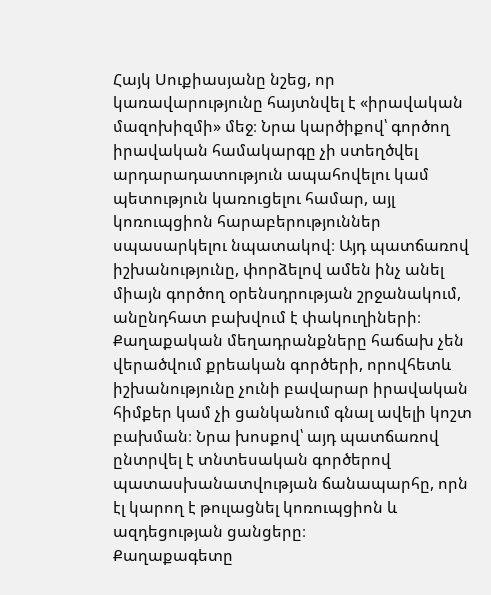Հայկ Սուքիասյանը նշեց, որ կառավարությունը հայտնվել է «իրավական մազոխիզմի» մեջ։ Նրա կարծիքով՝ գործող իրավական համակարգը չի ստեղծվել արդարադատություն ապահովելու կամ պետություն կառուցելու համար, այլ կոռուպցիոն հարաբերություններ սպասարկելու նպատակով։ Այդ պատճառով իշխանությունը, փորձելով ամեն ինչ անել միայն գործող օրենսդրության շրջանակում, անընդհատ բախվում է փակուղիների։ Քաղաքական մեղադրանքները հաճախ չեն վերածվում քրեական գործերի, որովհետև իշխանությունը չունի բավարար իրավական հիմքեր կամ չի ցանկանում գնալ ավելի կոշտ բախման։ Նրա խոսքով՝ այդ պատճառով ընտրվել է տնտեսական գործերով պատասխանատվության ճանապարհը, որն էլ կարող է թուլացնել կոռուպցիոն և ազդեցության ցանցերը։
Քաղաքագետը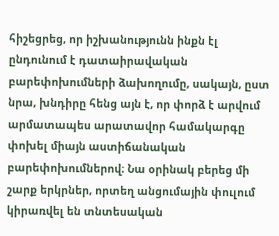հիշեցրեց, որ իշխանությունն ինքն էլ ընդունում է դատաիրավական բարեփոխումների ձախողումը, սակայն, ըստ նրա, խնդիրը հենց այն է, որ փորձ է արվում արմատապես արատավոր համակարգը փոխել միայն աստիճանական բարեփոխումներով։ Նա օրինակ բերեց մի շարք երկրներ, որտեղ անցումային փուլում կիրառվել են տնտեսական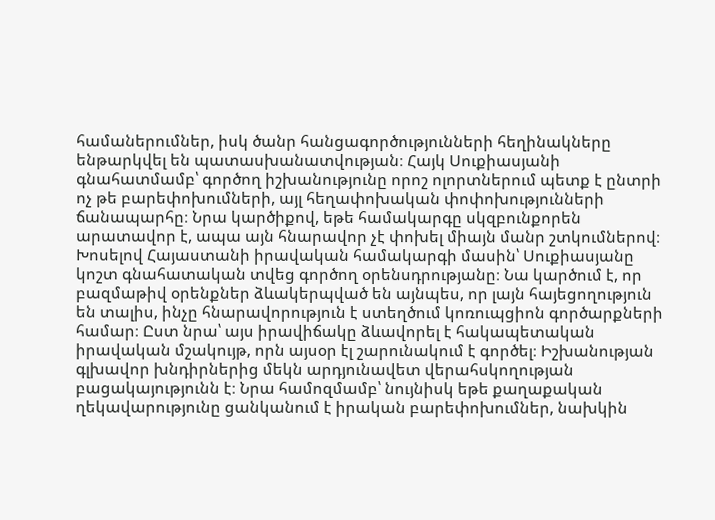համաներումներ, իսկ ծանր հանցագործությունների հեղինակները ենթարկվել են պատասխանատվության։ Հայկ Սուքիասյանի գնահատմամբ՝ գործող իշխանությունը որոշ ոլորտներում պետք է ընտրի ոչ թե բարեփոխումների, այլ հեղափոխական փոփոխությունների ճանապարհը։ Նրա կարծիքով, եթե համակարգը սկզբունքորեն արատավոր է, ապա այն հնարավոր չէ փոխել միայն մանր շտկումներով։
Խոսելով Հայաստանի իրավական համակարգի մասին՝ Սուքիասյանը կոշտ գնահատական տվեց գործող օրենսդրությանը։ Նա կարծում է, որ բազմաթիվ օրենքներ ձևակերպված են այնպես, որ լայն հայեցողություն են տալիս, ինչը հնարավորություն է ստեղծում կոռուպցիոն գործարքների համար։ Ըստ նրա՝ այս իրավիճակը ձևավորել է հակապետական իրավական մշակույթ, որն այսօր էլ շարունակում է գործել։ Իշխանության գլխավոր խնդիրներից մեկն արդյունավետ վերահսկողության բացակայությունն է։ Նրա համոզմամբ՝ նույնիսկ եթե քաղաքական ղեկավարությունը ցանկանում է իրական բարեփոխումներ, նախկին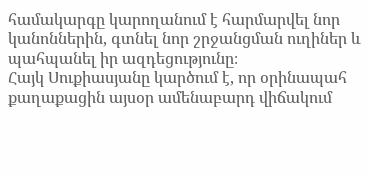համակարգը կարողանում է հարմարվել նոր կանոններին, գտնել նոր շրջանցման ուղիներ և պահպանել իր ազդեցությունը։
Հայկ Սուքիասյանը կարծում է, որ օրինապահ քաղաքացին այսօր ամենաբարդ վիճակում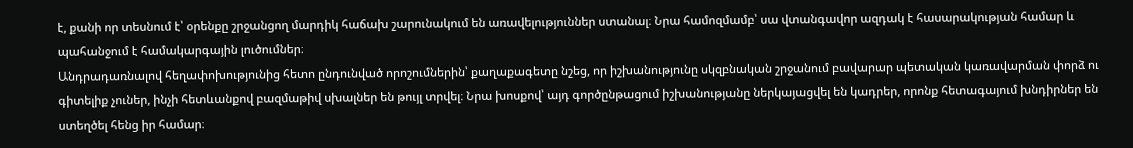է, քանի որ տեսնում է՝ օրենքը շրջանցող մարդիկ հաճախ շարունակում են առավելություններ ստանալ։ Նրա համոզմամբ՝ սա վտանգավոր ազդակ է հասարակության համար և պահանջում է համակարգային լուծումներ։
Անդրադառնալով հեղափոխությունից հետո ընդունված որոշումներին՝ քաղաքագետը նշեց, որ իշխանությունը սկզբնական շրջանում բավարար պետական կառավարման փորձ ու գիտելիք չուներ, ինչի հետևանքով բազմաթիվ սխալներ են թույլ տրվել։ Նրա խոսքով՝ այդ գործընթացում իշխանությանը ներկայացվել են կադրեր, որոնք հետագայում խնդիրներ են ստեղծել հենց իր համար։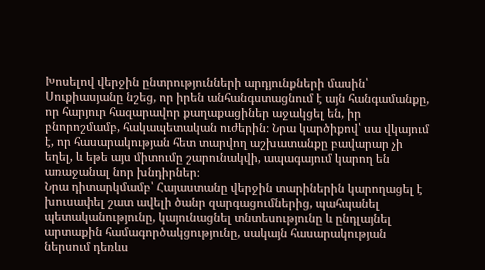Խոսելով վերջին ընտրությունների արդյունքների մասին՝ Սուքիասյանը նշեց, որ իրեն անհանգստացնում է այն հանգամանքը, որ հարյուր հազարավոր քաղաքացիներ աջակցել են, իր բնորոշմամբ, հակապետական ուժերին։ Նրա կարծիքով՝ սա վկայում է, որ հասարակության հետ տարվող աշխատանքը բավարար չի եղել, և եթե այս միտումը շարունակվի, ապագայում կարող են առաջանալ նոր խնդիրներ։
Նրա դիտարկմամբ՝ Հայաստանը վերջին տարիներին կարողացել է խուսափել շատ ավելի ծանր զարգացումներից, պահպանել պետականությունը, կայունացնել տնտեսությունը և ընդլայնել արտաքին համագործակցությունը, սակայն հասարակության ներսում դեռևս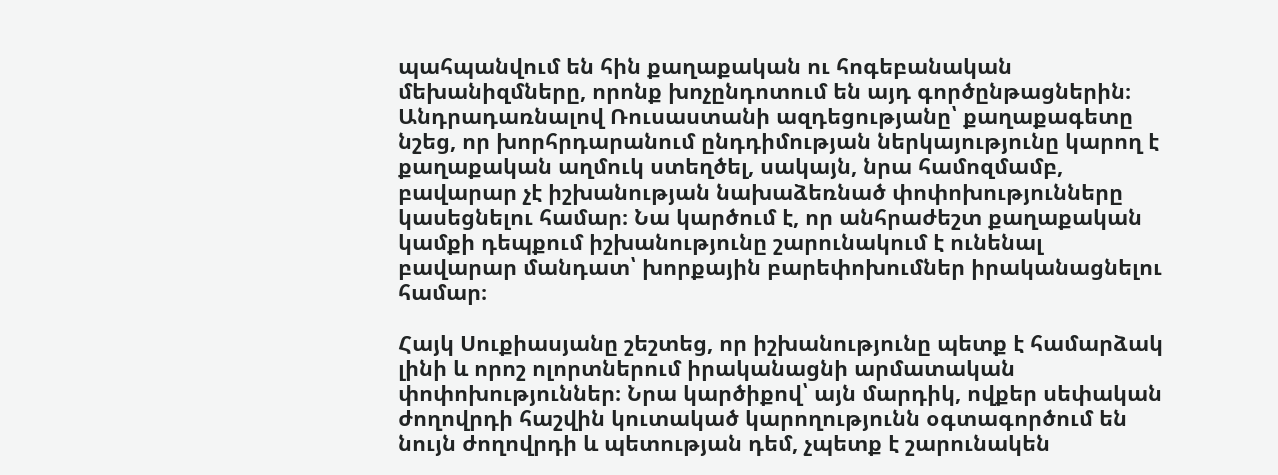պահպանվում են հին քաղաքական ու հոգեբանական մեխանիզմները, որոնք խոչընդոտում են այդ գործընթացներին։
Անդրադառնալով Ռուսաստանի ազդեցությանը՝ քաղաքագետը նշեց, որ խորհրդարանում ընդդիմության ներկայությունը կարող է քաղաքական աղմուկ ստեղծել, սակայն, նրա համոզմամբ, բավարար չէ իշխանության նախաձեռնած փոփոխությունները կասեցնելու համար։ Նա կարծում է, որ անհրաժեշտ քաղաքական կամքի դեպքում իշխանությունը շարունակում է ունենալ բավարար մանդատ՝ խորքային բարեփոխումներ իրականացնելու համար։

Հայկ Սուքիասյանը շեշտեց, որ իշխանությունը պետք է համարձակ լինի և որոշ ոլորտներում իրականացնի արմատական փոփոխություններ։ Նրա կարծիքով՝ այն մարդիկ, ովքեր սեփական ժողովրդի հաշվին կուտակած կարողությունն օգտագործում են նույն ժողովրդի և պետության դեմ, չպետք է շարունակեն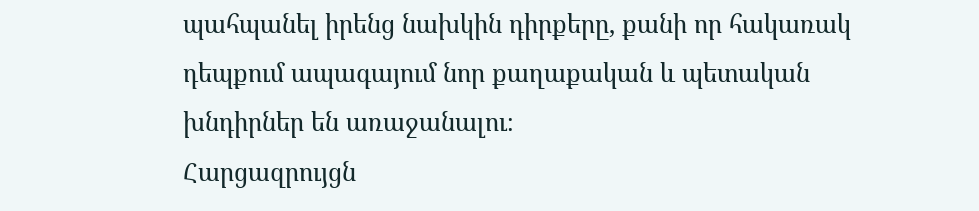պահպանել իրենց նախկին դիրքերը, քանի որ հակառակ դեպքում ապագայում նոր քաղաքական և պետական խնդիրներ են առաջանալու։
Հարցազրույցն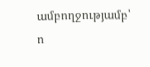ամբողջությամբ՝
ո